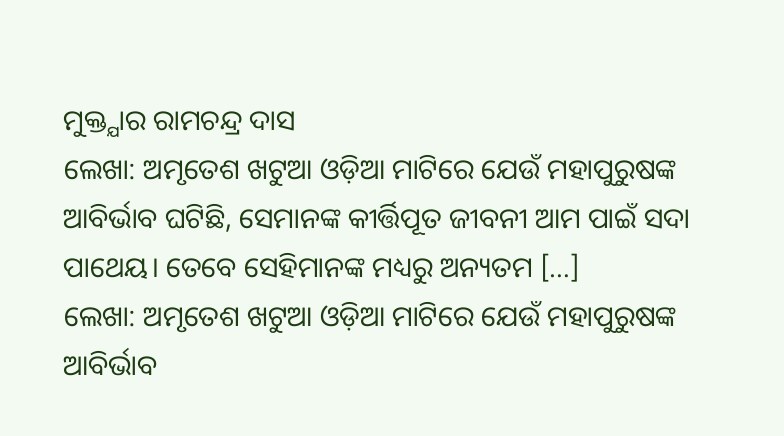ମୁକ୍ତ୍ଯାର ରାମଚନ୍ଦ୍ର ଦାସ
ଲେଖା: ଅମୃତେଶ ଖଟୁଆ ଓଡ଼ିଆ ମାଟିରେ ଯେଉଁ ମହାପୁରୁଷଙ୍କ ଆବିର୍ଭାବ ଘଟିଛି, ସେମାନଙ୍କ କୀର୍ତ୍ତିପୂତ ଜୀବନୀ ଆମ ପାଇଁ ସଦା ପାଥେୟ। ତେବେ ସେହିମାନଙ୍କ ମଧ୍ୟରୁ ଅନ୍ୟତମ […]
ଲେଖା: ଅମୃତେଶ ଖଟୁଆ ଓଡ଼ିଆ ମାଟିରେ ଯେଉଁ ମହାପୁରୁଷଙ୍କ ଆବିର୍ଭାବ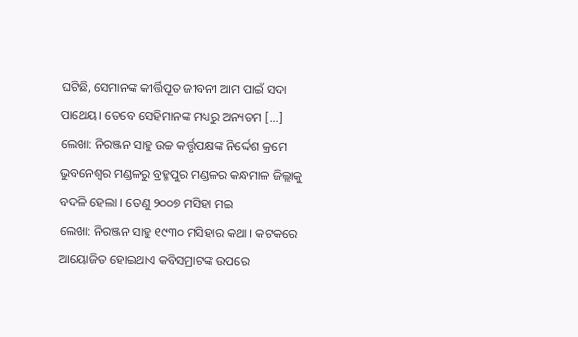ଘଟିଛି, ସେମାନଙ୍କ କୀର୍ତ୍ତିପୂତ ଜୀବନୀ ଆମ ପାଇଁ ସଦା ପାଥେୟ। ତେବେ ସେହିମାନଙ୍କ ମଧ୍ୟରୁ ଅନ୍ୟତମ […]
ଲେଖା: ନିରଞ୍ଜନ ସାହୁ ଉଚ୍ଚ କର୍ତ୍ତୃପକ୍ଷଙ୍କ ନିର୍ଦ୍ଦେଶ କ୍ରମେ ଭୁବନେଶ୍ୱର ମଣ୍ଡଳରୁ ବ୍ରହ୍ମପୁର ମଣ୍ଡଳର କନ୍ଧମାଳ ଜିଲ୍ଲାକୁ ବଦଳି ହେଲା । ତେଣୁ ୨୦୦୭ ମସିହା ମଇ
ଲେଖା: ନିରଞ୍ଜନ ସାହୁ ୧୯୩୦ ମସିହାର କଥା । କଟକରେ ଆୟୋଜିତ ହୋଇଥାଏ କବିସମ୍ରାଟଙ୍କ ଉପରେ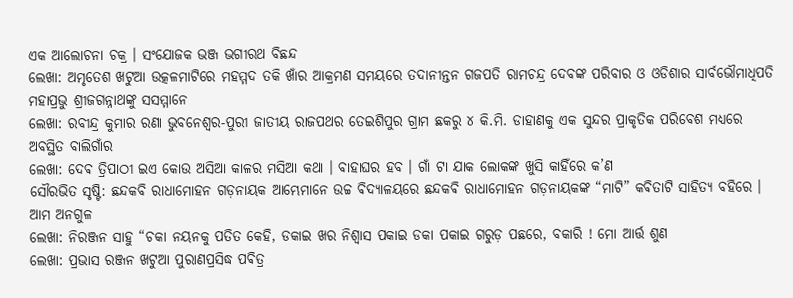ଏକ ଆଲୋଚନା ଚକ୍ର । ସଂଯୋଜକ ଭଞ୍ଜ ଭଗୀରଥ ବିଛନ୍ଦ
ଲେଖା: ଅମୃତେଶ ଖଟୁଆ ଉତ୍କଳମାଟିରେ ମହମ୍ମଦ ତକି ଖାଁର ଆକ୍ରମଣ ସମୟରେ ତଦାନୀନ୍ତନ ଗଜପତି ରାମଚନ୍ଦ୍ର ଦେବଙ୍କ ପରିବାର ଓ ଓଡିଶାର ସାର୍ବଭୌମାଧିପତି ମହାପ୍ରଭୁ ଶ୍ରୀଜଗନ୍ନାଥଙ୍କୁ ସସମ୍ମାନେ
ଲେଖା: ରବୀନ୍ଦ୍ର କୁମାର ରଣା ଭୁବନେଶ୍ୱର-ପୁରୀ ଜାତୀୟ ରାଜପଥର ତେଇଶିପୁର ଗ୍ରାମ ଛକରୁ ୪ କି.ମି. ଡାହାଣକୁ ଏକ ସୁନ୍ଦର ପ୍ରାକୃତିକ ପରିବେଶ ମଧ୍ୟରେ ଅବସ୍ଥିତ ବାଲିଗାଁର
ଲେଖା: ଦେଵ ତ୍ରିପାଠୀ ଇଏ କୋଉ ଅସିଆ କାଳର ମସିଆ କଥା । ବାହାଘର ହବ । ଗାଁ ଟା ଯାକ ଲୋକଙ୍କ ଖୁସି କାହିଁରେ କ’ଣ
ସୌରଭିତ ସୃଷ୍ଟି: ଛନ୍ଦକବି ରାଧାମୋହନ ଗଡ଼ନାୟକ ଆମ୍ଭେମାନେ ଉଚ୍ଚ ଵିଦ୍ୟାଳୟରେ ଛନ୍ଦକଵି ରାଧାମୋହନ ଗଡ଼ନାୟକଙ୍କ “ମାଟି” କଵିତାଟି ସାହିତ୍ୟ ବହିରେ । ଆମ ଅନଗୁଳ
ଲେଖା: ନିରଞ୍ଜନ ସାହୁ “ଚକା ନୟନକୁ ପତିତ କେହି, ଡକାଇ ଖର ନିଶ୍ଵାସ ପକାଇ ଡକା ପକାଇ ଗରୁଡ଼ ପଛରେ, ବକାରି ! ମୋ ଆର୍ତ୍ତ ଶୁଣ
ଲେଖା: ପ୍ରଭାସ ରଞ୍ଜନ ଖଟୁଆ ପୁରାଣପ୍ରସିଦ୍ଧ ପଵିତ୍ର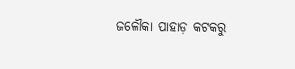ଜଳୌକା ପାହାଡ଼ କଟକରୁ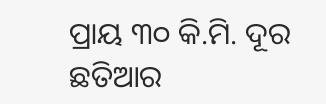ପ୍ରାୟ ୩୦ କି.ମି. ଦୂର ଛତିଆର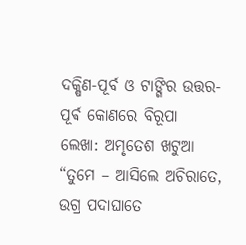ଦକ୍ଷିଣ-ପୂର୍ବ ଓ ଟାଙ୍ଗିର ଉତ୍ତର-ପୂର୍ଵ କୋଣରେ ବିରୂପା
ଲେଖା: ଅମୃତେଶ ଖଟୁଆ “ତୁମେ – ଆସିଲେ ଅଚିରାତେ, ଉଗ୍ର ପଦାଘାତେ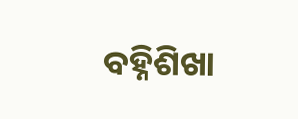ବହ୍ନିଶିଖା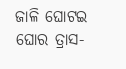ଜାଳି ଘୋଟଇ ଘୋର ତ୍ରାସ-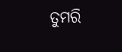ତୁମରି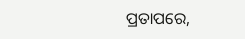ପ୍ରତାପରେ,